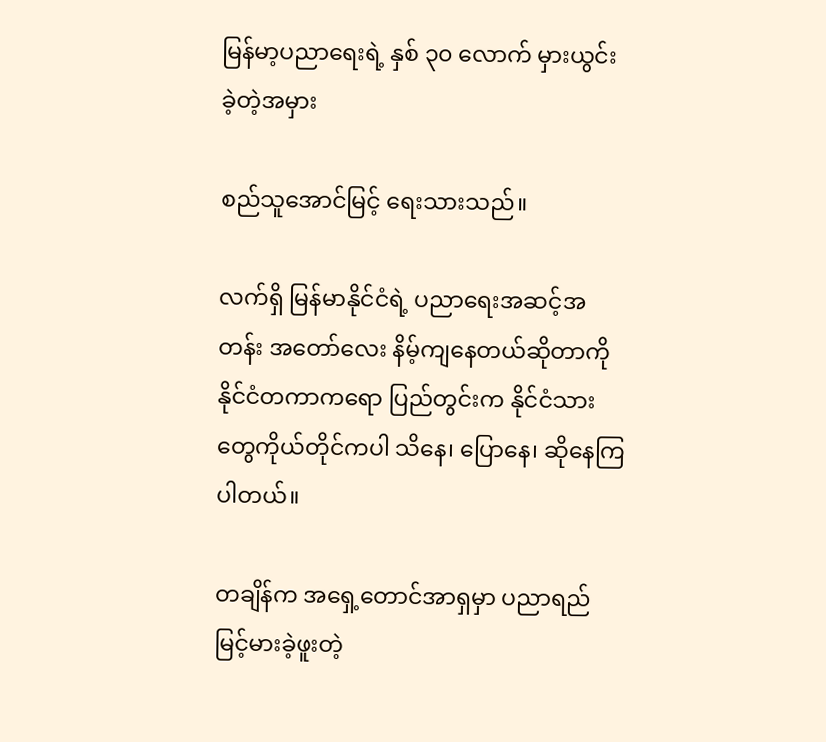မြန်မာ့ပညာရေးရဲ့ နှစ် ၃၀ လောက် မှားယွင်းခဲ့တဲ့အမှား

စည်သူအောင်မြင့် ရေးသားသည်။

လက်ရှိ မြန်မာနိုင်ငံရဲ့ ပညာရေးအဆင့်အတန်း အတော်လေး နိမ့်ကျနေတယ်ဆိုတာကို နိုင်ငံတကာကရော ပြည်တွင်းက နိုင်ငံသားတွေကိုယ်တိုင်ကပါ သိနေ၊ ပြောနေ၊ ဆိုနေကြပါတယ်။

တချိန်က အရှေ့တောင်အာရှမှာ ပညာရည်မြင့်မားခဲ့ဖူးတဲ့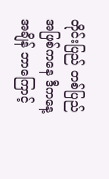တိုင်းပြည် တစ်ပြည်အဖြစ်ကနေ ဒီကနေ့အချိန် ဘာကြောင့်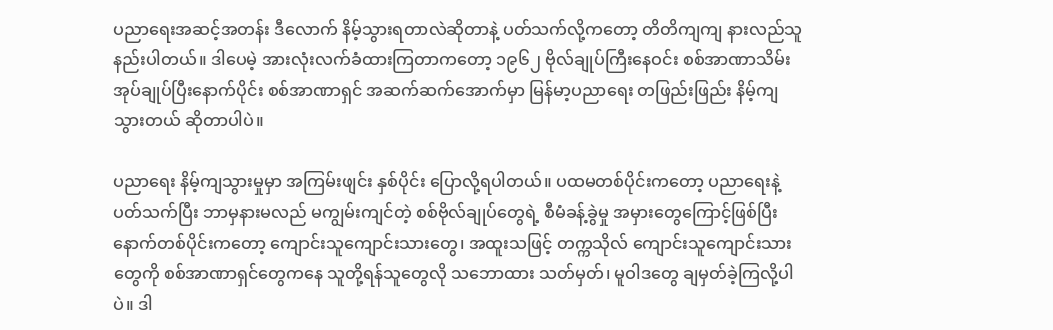ပညာရေးအဆင့်အတန်း ဒီလောက် နိမ့်သွားရတာလဲဆိုတာနဲ့ ပတ်သက်လို့ကတော့ တိတိကျကျ နားလည်သူ နည်းပါတယ်။ ဒါပေမဲ့ အားလုံးလက်ခံထားကြတာကတော့ ၁၉၆၂ ဗိုလ်ချုပ်ကြီးနေဝင်း စစ်အာဏာသိမ်း အုပ်ချုပ်ပြီးနောက်ပိုင်း စစ်အာဏာရှင် အဆက်ဆက်အောက်မှာ မြန်မာ့ပညာရေး တဖြည်းဖြည်း နိမ့်ကျသွားတယ် ဆိုတာပါပဲ။

ပညာရေး နိမ့်ကျသွားမှုမှာ အကြမ်းဖျင်း နှစ်ပိုင်း ပြောလို့ရပါတယ်။ ပထမတစ်ပိုင်းကတော့ ပညာရေးနဲ့ပတ်သက်ပြီး ဘာမှနားမလည် မကျွမ်းကျင်တဲ့ စစ်ဗိုလ်ချုပ်တွေရဲ့ စီမံခန့်ခွဲမှု အမှားတွေကြောင့်ဖြစ်ပြီး နောက်တစ်ပိုင်းကတော့ ကျောင်းသူကျောင်းသားတွေ၊ အထူးသဖြင့် တက္ကသိုလ် ကျောင်းသူကျောင်းသားတွေကို စစ်အာဏာရှင်တွေကနေ သူတို့ရန်သူတွေလို သဘောထား သတ်မှတ်၊ မူဝါဒတွေ ချမှတ်ခဲ့ကြလို့ပါပဲ။ ဒါ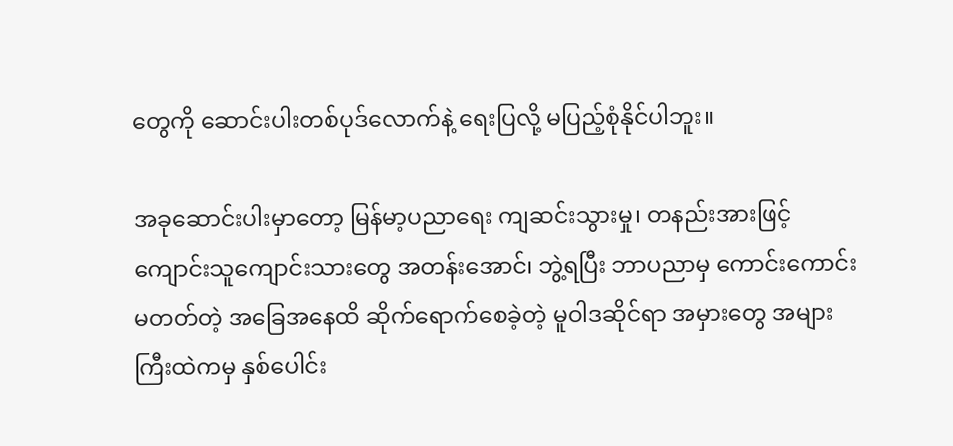တွေကို ဆောင်းပါးတစ်ပုဒ်လောက်နဲ့ ရေးပြလို့ မပြည့်စုံနိုင်ပါဘူး။

အခုဆောင်းပါးမှာတော့ မြန်မာ့ပညာရေး ကျဆင်းသွားမှု၊ တနည်းအားဖြင့် ကျောင်းသူကျောင်းသားတွေ အတန်းအောင်၊ ဘွဲ့ရပြီး ဘာပညာမှ ကောင်းကောင်းမတတ်တဲ့ အခြေအနေထိ ဆိုက်ရောက်စေခဲ့တဲ့ မူဝါဒဆိုင်ရာ အမှားတွေ အများကြီးထဲကမှ နှစ်ပေါင်း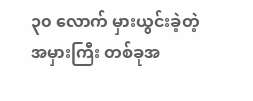၃၀ လောက် မှားယွင်းခဲ့တဲ့ အမှားကြီး တစ်ခုအ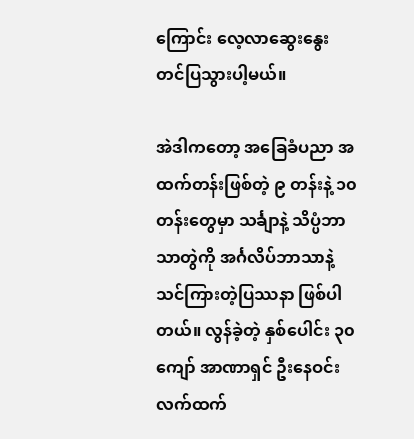ကြောင်း လေ့လာဆွေးနွေး တင်ပြသွားပါ့မယ်။

အဲဒါကတော့ အခြေခံပညာ အထက်တန်းဖြစ်တဲ့ ၉ တန်းနဲ့ ၁၀ တန်းတွေမှာ သင်္ချာနဲ့ သိပ္ပံဘာသာတွဲကို အင်္ဂလိပ်ဘာသာနဲ့ သင်ကြားတဲ့ပြဿနာ ဖြစ်ပါတယ်။ လွန်ခဲ့တဲ့ နှစ်ပေါင်း ၃၀ ကျော် အာဏာရှင် ဦးနေဝင်း လက်ထက်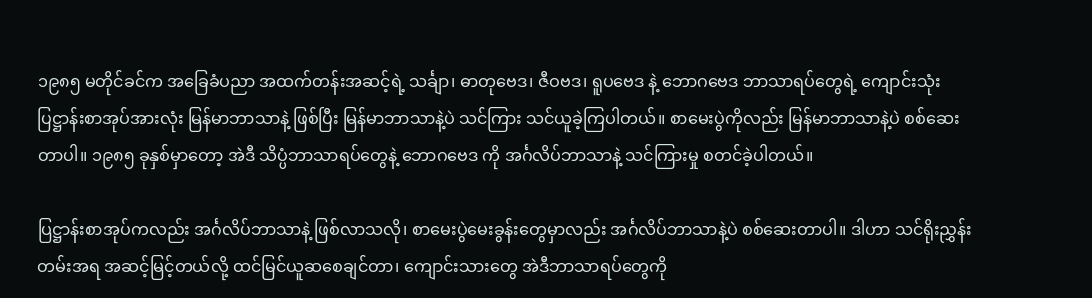၁၉၈၅ မတိုင်ခင်က အခြေခံပညာ အထက်တန်းအဆင့်ရဲ့ သင်္ချာ၊ ဓာတုဗေဒ၊ ဇီဝဗဒ၊ ရူပဗေဒ နဲ့ ဘောဂဗေဒ ဘာသာရပ်တွေရဲ့ ကျောင်းသုံးပြဋ္ဌာန်းစာအုပ်အားလုံး မြန်မာဘာသာနဲ့ ဖြစ်ပြီး မြန်မာဘာသာနဲ့ပဲ သင်ကြား သင်ယူခဲ့ကြပါတယ်။ စာမေးပွဲကိုလည်း မြန်မာဘာသာနဲ့ပဲ စစ်ဆေးတာပါ။ ၁၉၈၅ ခုနှစ်မှာတော့ အဲဒီ သိပ္ပံဘာသာရပ်တွေနဲ့ ဘောဂဗေဒ ကို အင်္ဂလိပ်ဘာသာနဲ့ သင်ကြားမှု စတင်ခဲ့ပါတယ်။

ပြဋ္ဌာန်းစာအုပ်ကလည်း အင်္ဂလိပ်ဘာသာနဲ့ ဖြစ်လာသလို၊ စာမေးပွဲမေးခွန်းတွေမှာလည်း အင်္ဂလိပ်ဘာသာနဲ့ပဲ စစ်ဆေးတာပါ။ ဒါဟာ သင်ရိုးညွှန်းတမ်းအရ အဆင့်မြင့်တယ်လို့ ထင်မြင်ယူဆစေချင်တာ၊ ကျောင်းသားတွေ အဲဒီဘာသာရပ်တွေကို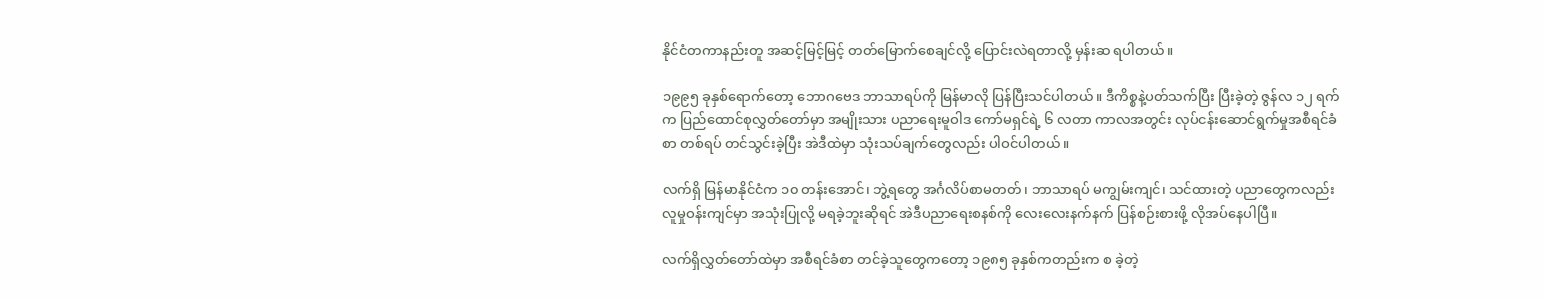နိုင်ငံတကာနည်းတူ အဆင့်မြင့်မြင့် တတ်မြောက်စေချင်လို့ ပြောင်းလဲရတာလို့ မှန်းဆ ရပါတယ်။

၁၉၉၅ ခုနှစ်ရောက်တော့ ဘောဂဗေဒ ဘာသာရပ်ကို မြန်မာလို ပြန်ပြီးသင်ပါတယ်။ ဒီကိစ္စနဲ့ပတ်သက်ပြီး ပြီးခဲ့တဲ့ ဇွန်လ ၁၂ ရက်က ပြည်ထောင်စုလွှတ်တော်မှာ အမျိုးသား ပညာရေးမူဝါဒ ကော်မရှင်ရဲ့ ၆ လတာ ကာလအတွင်း လုပ်ငန်းဆောင်ရွက်မှုအစီရင်ခံစာ တစ်ရပ် တင်သွင်းခဲ့ပြီး အဲဒီထဲမှာ သုံးသပ်ချက်တွေလည်း ပါဝင်ပါတယ်။

လက်ရှိ မြန်မာနိုင်ငံက ၁၀ တန်းအောင်၊ ဘွဲ့ရတွေ အင်္ဂလိပ်စာမတတ်၊ ဘာသာရပ် မကျွမ်းကျင်၊ သင်ထားတဲ့ ပညာတွေကလည်း လူမှုဝန်းကျင်မှာ အသုံးပြုလို့ မရခဲ့ဘူးဆိုရင် အဲဒီပညာရေးစနစ်ကို လေးလေးနက်နက် ပြန်စဉ်းစားဖို့ လိုအပ်နေပါပြီ။

လက်ရှိလွှတ်တော်ထဲမှာ အစီရင်ခံစာ တင်ခဲ့သူတွေကတော့ ၁၉၈၅ ခုနှစ်ကတည်းက စ ခဲ့တဲ့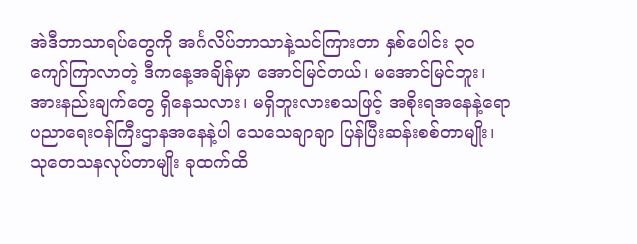အဲဒီဘာသာရပ်တွေကို အင်္ဂလိပ်ဘာသာနဲ့သင်ကြားတာ နှစ်ပေါင်း ၃၀ ကျော်ကြာလာတဲ့ ဒီကနေ့အချိန်မှာ အောင်မြင်တယ်၊ မအောင်မြင်ဘူး၊ အားနည်းချက်တွေ ရှိနေသလား၊ မရှိဘူးလားစသဖြင့် အစိုးရအနေနဲ့ရော ပညာရေးဝန်ကြီးဌာနအနေနဲ့ပါ သေသေချာချာ ပြန်ပြီးဆန်းစစ်တာမျိုး၊ သုတေသနလုပ်တာမျိုး ခုထက်ထိ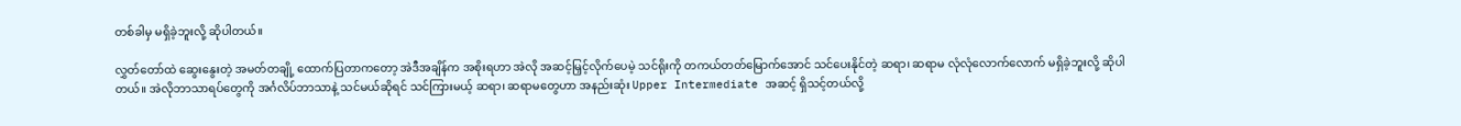တစ်ခါမှ မရှိခဲ့ဘူးလို့ ဆိုပါတယ်။

လွှတ်တော်ထဲ ဆွေးနွေးတဲ့ အမတ်တချို့ ထောက်ပြတာကတော့ အဲဒီအချိန်က အစိုးရဟာ အဲလို အဆင့်မြှင့်လိုက်ပေမဲ့ သင်ရိုးကို တကယ်တတ်မြောက်အောင် သင်ပေးနိုင်တဲ့ ဆရာ၊ ဆရာမ လုံလုံလောက်လောက် မရှိခဲ့ဘူးလို့ ဆိုပါတယ်။ အဲလိုဘာသာရပ်တွေကို အင်္ဂလိပ်ဘာသာနဲ့ သင်မယ်ဆိုရင် သင်ကြားမယ့် ဆရာ၊ ဆရာမတွေဟာ အနည်းဆုံး Upper Intermediate အဆင့် ရှိသင့်တယ်လို့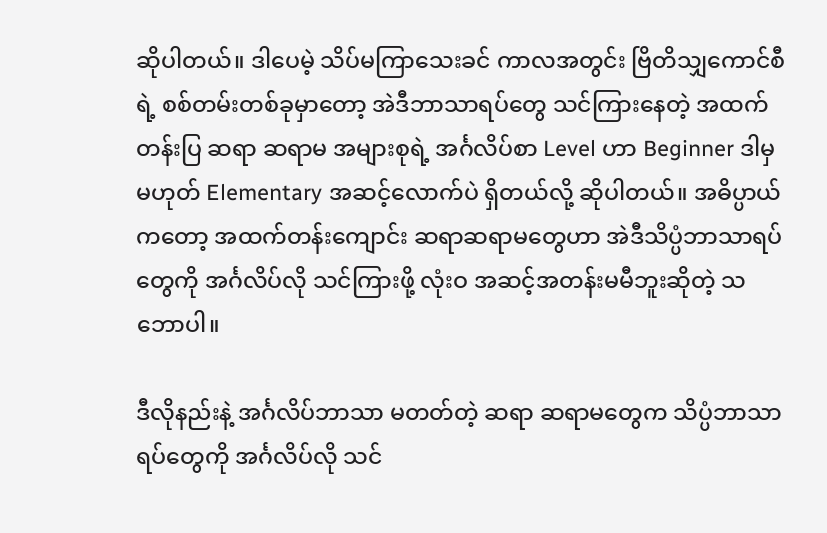ဆိုပါတယ်။ ဒါပေမဲ့ သိပ်မကြာသေးခင် ကာလအတွင်း ဗြိတိသျှကောင်စီရဲ့ စစ်တမ်းတစ်ခုမှာတော့ အဲဒီဘာသာရပ်တွေ သင်ကြားနေတဲ့ အထက်တန်းပြ ဆရာ ဆရာမ အများစုရဲ့ အင်္ဂလိပ်စာ Level ဟာ Beginner ဒါမှမဟုတ် Elementary အဆင့်လောက်ပဲ ရှိတယ်လို့ ဆိုပါတယ်။ အဓိပ္ပာယ်ကတော့ အထက်တန်းကျောင်း ဆရာဆရာမတွေဟာ အဲဒီသိပ္ပံဘာသာရပ်တွေကို အင်္ဂလိပ်လို သင်ကြားဖို့ လုံးဝ အဆင့်အတန်းမမီဘူးဆိုတဲ့ သဘောပါ။

ဒီလိုနည်းနဲ့ အင်္ဂလိပ်ဘာသာ မတတ်တဲ့ ဆရာ ဆရာမတွေက သိပ္ပံဘာသာရပ်တွေကို အင်္ဂလိပ်လို သင်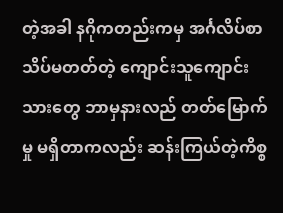တဲ့အခါ နဂိုကတည်းကမှ အင်္ဂလိပ်စာ သိပ်မတတ်တဲ့ ကျောင်းသူကျောင်းသားတွေ ဘာမှနားလည် တတ်မြောက်မှု မရှိတာကလည်း ဆန်းကြယ်တဲ့ကိစ္စ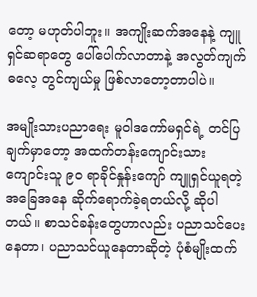တော့ မဟုတ်ပါဘူး။ အကျိုးဆက်အနေနဲ့ ကျူရှင်ဆရာတွေ ပေါ်ပေါက်လာတာနဲ့ အလွတ်ကျက်ဓလေ့ တွင်ကျယ်မှု ဖြစ်လာတော့တာပါပဲ။

အမျိုးသားပညာရေး မူဝါဒကော်မရှင်ရဲ့ တင်ပြချက်မှာတော့ အထက်တန်းကျောင်းသား ကျောင်းသူ ၉၀ ရာခိုင်နှုန်းကျော် ကျူရှင်ယူရတဲ့ အခြေအနေ ဆိုက်ရောက်ခဲ့ရတယ်လို့ ဆိုပါတယ်။ စာသင်ခန်းတွေဟာလည်း ပညာသင်ပေးနေတာ၊ ပညာသင်ယူနေတာဆိုတဲ့ ပုံစံမျိုးထက်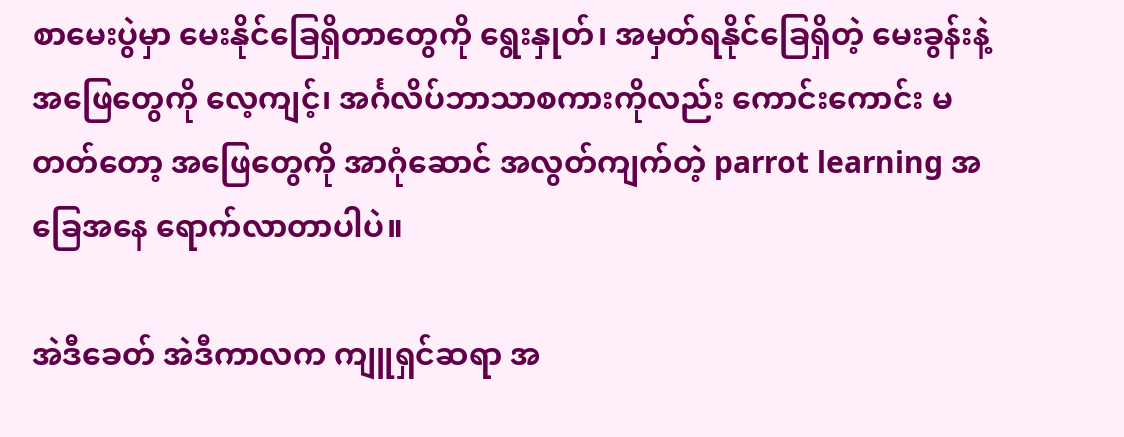စာမေးပွဲမှာ မေးနိုင်ခြေရှိတာတွေကို ရွေးနှုတ်၊ အမှတ်ရနိုင်ခြေရှိတဲ့ မေးခွန်းနဲ့ အဖြေတွေကို လေ့ကျင့်၊ အင်္ဂလိပ်ဘာသာစကားကိုလည်း ကောင်းကောင်း မတတ်တော့ အဖြေတွေကို အာဂုံဆောင် အလွတ်ကျက်တဲ့ parrot learning အခြေအနေ ရောက်လာတာပါပဲ။

အဲဒီခေတ် အဲဒီကာလက ကျူရှင်ဆရာ အ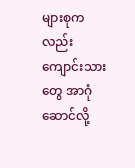များစုကလည်း ကျောင်းသားတွေ အာဂုံဆောင်လို့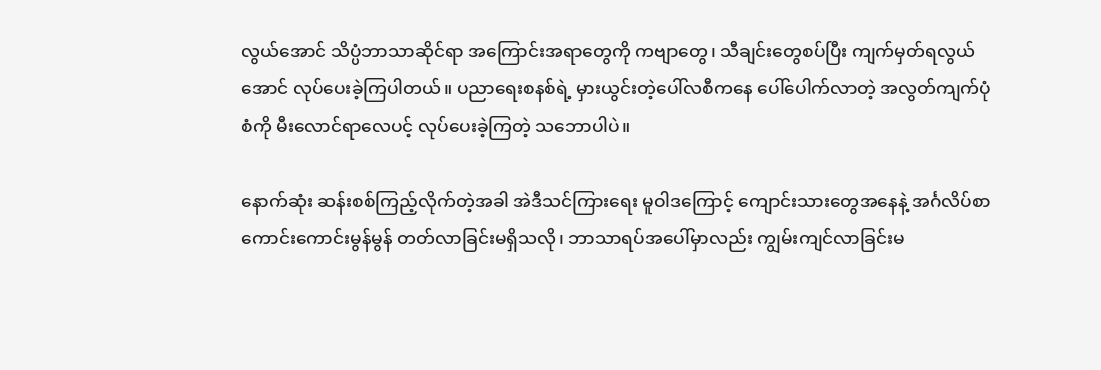လွယ်အောင် သိပ္ပံဘာသာဆိုင်ရာ အကြောင်းအရာတွေကို ကဗျာတွေ၊ သီချင်းတွေစပ်ပြီး ကျက်မှတ်ရလွယ်အောင် လုပ်ပေးခဲ့ကြပါတယ်။ ပညာရေးစနစ်ရဲ့ မှားယွင်းတဲ့ပေါ်လစီကနေ ပေါ်ပေါက်လာတဲ့ အလွတ်ကျက်ပုံစံကို မီးလောင်ရာလေပင့် လုပ်ပေးခဲ့ကြတဲ့ သဘောပါပဲ။

နောက်ဆုံး ဆန်းစစ်ကြည့်လိုက်တဲ့အခါ အဲဒီသင်ကြားရေး မူဝါဒကြောင့် ကျောင်းသားတွေအနေနဲ့ အင်္ဂလိပ်စာ ကောင်းကောင်းမွန်မွန် တတ်လာခြင်းမရှိသလို၊ ဘာသာရပ်အပေါ်မှာလည်း ကျွမ်းကျင်လာခြင်းမ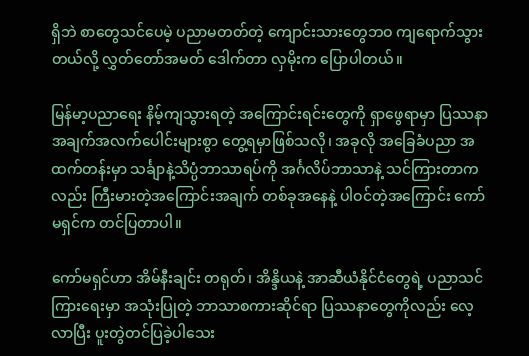ရှိဘဲ စာတွေသင်ပေမဲ့ ပညာမတတ်တဲ့ ကျောင်းသားတွေဘဝ ကျရောက်သွားတယ်လို့ လွှတ်တော်အမတ် ဒေါက်တာ လှမိုးက ပြောပါတယ်။

မြန်မာ့ပညာရေး နိမ့်ကျသွားရတဲ့ အကြောင်းရင်းတွေကို ရှာဖွေရာမှာ ပြဿနာ အချက်အလက်ပေါင်းများစွာ တွေ့ရမှာဖြစ်သလို၊ အခုလို အခြေခံပညာ အထက်တန်းမှာ သင်္ချာနဲ့သိပ္ပံဘာသာရပ်ကို အင်္ဂလိပ်ဘာသာနဲ့ သင်ကြားတာကလည်း ကြီးမားတဲ့အကြောင်းအချက် တစ်ခုအနေနဲ့ ပါဝင်တဲ့အကြောင်း ကော်မရှင်က တင်ပြတာပါ။

ကော်မရှင်ဟာ အိမ်နီးချင်း တရုတ်၊ အိန္ဒိယနဲ့ အာဆီယံနိုင်ငံတွေရဲ့ ပညာသင်ကြားရေးမှာ အသုံးပြုတဲ့ ဘာသာစကားဆိုင်ရာ ပြဿနာတွေကိုလည်း လေ့လာပြီး ပူးတွဲတင်ပြခဲ့ပါသေး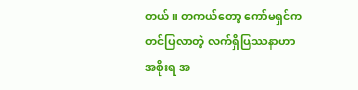တယ်။ တကယ်တော့ ကော်မရှင်က တင်ပြလာတဲ့ လက်ရှိပြဿနာဟာ အစိုးရ အ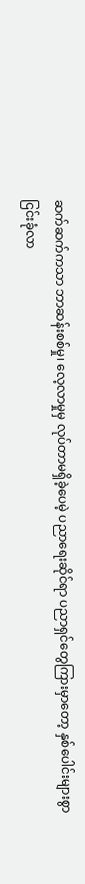ဆက်ဆက်ကသာ ဘာဆန်းစစ်မှု၊ လေ့လာမှုမှ လုပ်တာမရှိခဲ့ပေမဲ့ ပညာရေးဆိုင်ရာ ပညာရှင်တွေကြားမှာတော့ နှစ်ပေါင်းများစွာ ငြင်းခုံလာ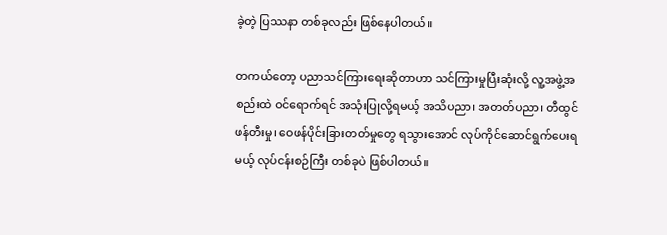ခဲ့တဲ့ ပြဿနာ တစ်ခုလည်း ဖြစ်နေပါတယ်။

တကယ်တော့ ပညာသင်ကြားရေးဆိုတာဟာ သင်ကြားမှုပြီးဆုံးလို့ လူ့အဖွဲ့အစည်းထဲ ဝင်ရောက်ရင် အသုံးပြုလို့ရမယ့် အသိပညာ၊ အတတ်ပညာ၊ တီထွင်ဖန်တီးမှု၊ ဝေဖန်ပိုင်းခြားတတ်မှုတွေ ရသွားအောင် လုပ်ကိုင်ဆောင်ရွက်ပေးရမယ့် လုပ်ငန်းစဉ်ကြီး တစ်ခုပဲ ဖြစ်ပါတယ်။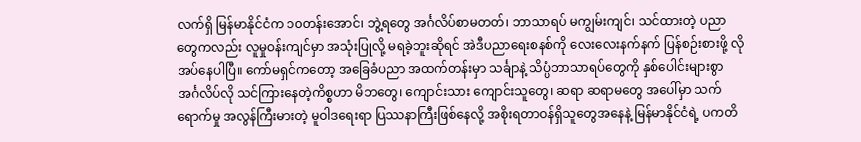လက်ရှိ မြန်မာနိုင်ငံက ၁၀တန်းအောင်၊ ဘွဲ့ရတွေ အင်္ဂလိပ်စာမတတ်၊ ဘာသာရပ် မကျွမ်းကျင်၊ သင်ထားတဲ့ ပညာတွေကလည်း လူမှုဝန်းကျင်မှာ အသုံးပြုလို့ မရခဲ့ဘူးဆိုရင် အဲဒီပညာရေးစနစ်ကို လေးလေးနက်နက် ပြန်စဉ်းစားဖို့ လိုအပ်နေပါပြီ။ ကော်မရှင်ကတော့ အခြေခံပညာ အထက်တန်းမှာ သင်္ချာနဲ့ သိပ္ပံဘာသာရပ်တွေကို နှစ်ပေါင်းများစွာ အင်္ဂလိပ်လို သင်ကြားနေတဲ့ကိစ္စဟာ မိဘတွေ၊ ကျောင်းသား ကျောင်းသူတွေ၊ ဆရာ ဆရာမတွေ အပေါ်မှာ သက်ရောက်မှု အလွန်ကြီးမားတဲ့ မူဝါဒရေးရာ ပြဿနာကြီးဖြစ်နေလို့ အစိုးရတာဝန်ရှိသူတွေအနေနဲ့ မြန်မာနိုင်ငံရဲ့ ပကတိ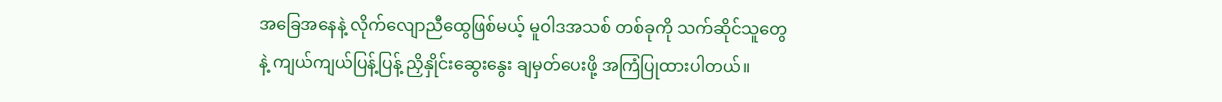အခြေအနေနဲ့ လိုက်လျောညီထွေဖြစ်မယ့် မူဝါဒအသစ် တစ်ခုကို သက်ဆိုင်သူတွေနဲ့ ကျယ်ကျယ်ပြန့်ပြန့် ညှိနှိုင်းဆွေးနွေး ချမှတ်ပေးဖို့ အကြံပြုထားပါတယ်။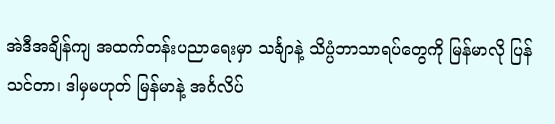အဲဒီအချိန်ကျ အထက်တန်းပညာရေးမှာ သင်္ချာနဲ့ သိပ္ပံဘာသာရပ်တွေကို မြန်မာလို ပြန်သင်တာ၊ ဒါမှမဟုတ် မြန်မာနဲ့ အင်္ဂလိပ်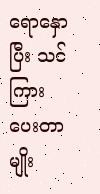ရောနှောပြီး သင်ကြားပေးတာမျိုး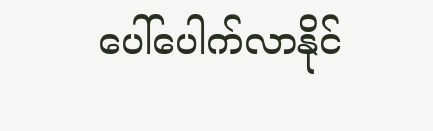ပေါ်ပေါက်လာနိုင်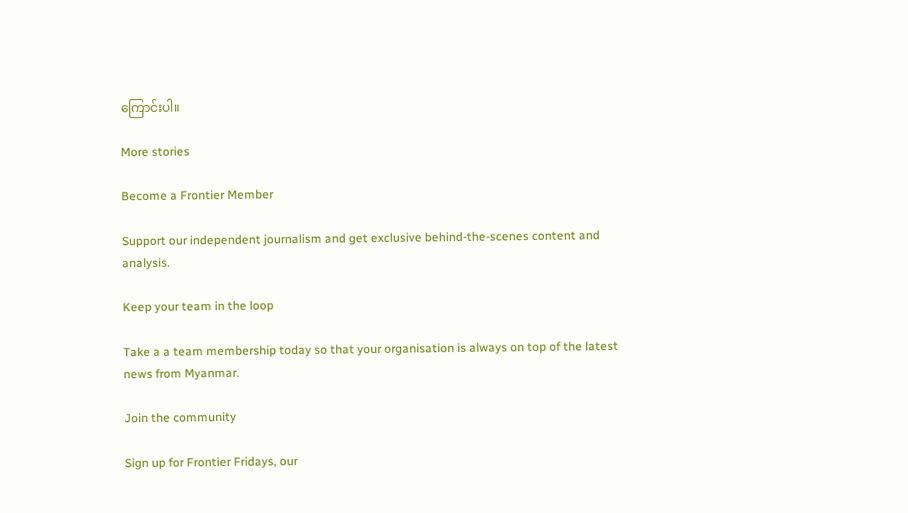ကြောင်းပါ။

More stories

Become a Frontier Member

Support our independent journalism and get exclusive behind-the-scenes content and analysis.

Keep your team in the loop

Take a a team membership today so that your organisation is always on top of the latest news from Myanmar.

Join the community

Sign up for Frontier Fridays, our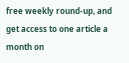free weekly round-up, and get access to one article a month on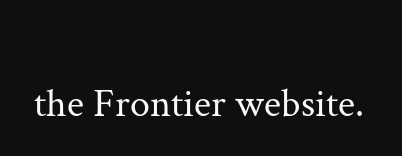the Frontier website.